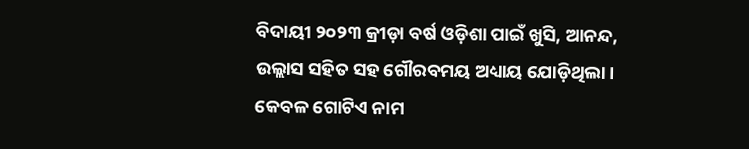ବିଦାୟୀ ୨୦୨୩ କ୍ରୀଡ଼ା ବର୍ଷ ଓଡ଼ିଶା ପାଇଁ ଖୁସି, ଆନନ୍ଦ, ଉଲ୍ଲାସ ସହିତ ସହ ଗୌରବମୟ ଅଧ୍ୟାୟ ଯୋଡ଼ିଥିଲା। କେବଳ ଗୋଟିଏ ନାମ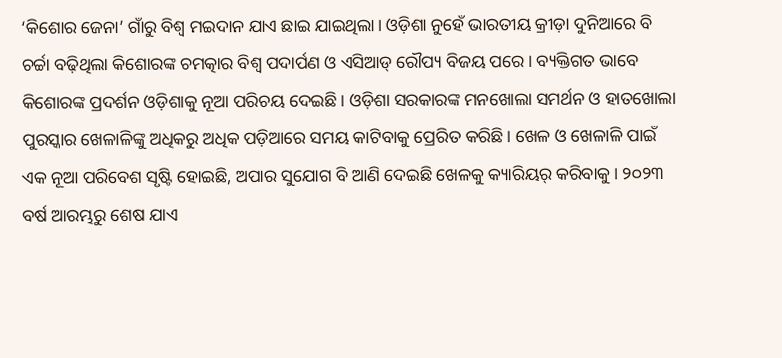‘କିଶୋର ଜେନା’ ଗାଁରୁ ବିଶ୍ବ ମଇଦାନ ଯାଏ ଛାଇ ଯାଇଥିଲା। ଓଡ଼ିଶା ନୁହେଁ ଭାରତୀୟ କ୍ରୀଡ଼ା ଦୁନିଆରେ ବି ଚର୍ଚ୍ଚା ବଢ଼ିଥିଲା କିଶୋରଙ୍କ ଚମତ୍କାର ବିଶ୍ବ ପଦାର୍ପଣ ଓ ଏସିଆଡ୍ ରୌପ୍ୟ ବିଜୟ ପରେ। ବ୍ୟକ୍ତିଗତ ଭାବେ କିଶୋରଙ୍କ ପ୍ରଦର୍ଶନ ଓଡ଼ିଶାକୁ ନୂଆ ପରିଚୟ ଦେଇଛି। ଓଡ଼ିଶା ସରକାରଙ୍କ ମନଖୋଲା ସମର୍ଥନ ଓ ହାତଖୋଲା ପୁରସ୍କାର ଖେଳାଳିଙ୍କୁ ଅଧିକରୁ ଅଧିକ ପଡ଼ିଆରେ ସମୟ କାଟିବାକୁ ପ୍ରେରିତ କରିଛି। ଖେଳ ଓ ଖେଳାଳି ପାଇଁ ଏକ ନୂଆ ପରିବେଶ ସୃଷ୍ଟି ହୋଇଛି, ଅପାର ସୁଯୋଗ ବି ଆଣି ଦେଇଛି ଖେଳକୁ କ୍ୟାରିୟର୍ କରିବାକୁ। ୨୦୨୩ ବର୍ଷ ଆରମ୍ଭରୁ ଶେଷ ଯାଏ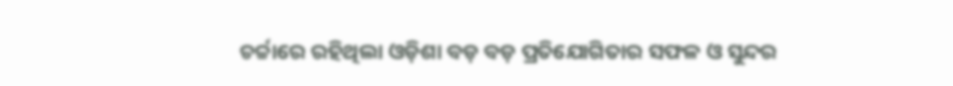ଚର୍ଚ୍ଚାରେ ରହିଥିଲା ଓଡ଼ିଶା ବଡ଼ ବଡ଼ ପ୍ରତିଯୋଗିତାର ସଫଳ ଓ ସୁନ୍ଦର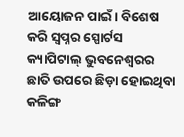ଆୟୋଜନ ପାଇଁ। ବିଶେଷ କରି ସ୍ବପ୍ନର ସ୍ପୋର୍ଟସ କ୍ୟାପିଟାଲ୍ ଭୁବନେଶ୍ବରର ଛାତି ଉପରେ ଛିଡ଼ା ହୋଇଥିବା କଳିଙ୍ଗ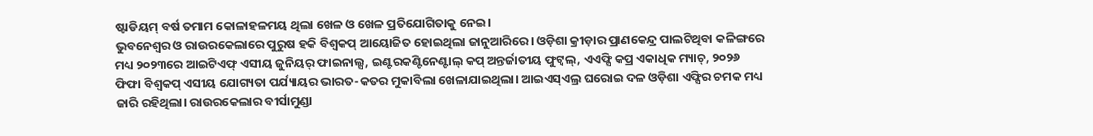ଷ୍ଟାଡିୟମ୍ ବର୍ଷ ତମାମ କୋଳାହଳମୟ ଥିଲା ଖେଳ ଓ ଖେଳ ପ୍ରତିଯୋଗିତାକୁ ନେଇ।
ଭୁବନେଶ୍ବର ଓ ରାଉରକେଲାରେ ପୁରୁଷ ହକି ବିଶ୍ବକପ୍ ଆୟୋଜିତ ହୋଇଥିଲା ଜାନୁଆରିରେ। ଓଡ଼ିଶା କ୍ରୀଡ଼ାର ପ୍ରାଣକେନ୍ଦ୍ର ପାଲଟିଥିବା କଳିଙ୍ଗରେ ମଧ୍ୟ ୨୦୨୩ରେ ଆଇଟିଏଫ୍ ଏସୀୟ ଜୁନିୟର୍ ଫାଇନାଲ୍ସ, ଇଣ୍ଟରକଣ୍ଟିନେଣ୍ଟାଲ୍ କପ୍ ଅନ୍ତର୍ଜାତୀୟ ଫୁଟ୍ବଲ୍, ଏଏଫ୍ସି କପ୍ର ଏକାଧିକ ମ୍ୟାଚ୍, ୨୦୨୬ ଫିଫା ବିଶ୍ବକପ୍ ଏସୀୟ ଯୋଗ୍ୟତା ପର୍ଯ୍ୟାୟର ଭାରତ-କତର ମୁକାବିଲା ଖେଳାଯାଇଥିଲା। ଆଇଏସ୍ଏଲ୍ର ଘରୋଇ ଦଳ ଓଡ଼ିଶା ଏଫ୍ସିର ଚମକ ମଧ୍ୟ ଜାରି ରହିଥିଲା। ରାଉରକେଲାର ବୀର୍ସାମୁଣ୍ଡା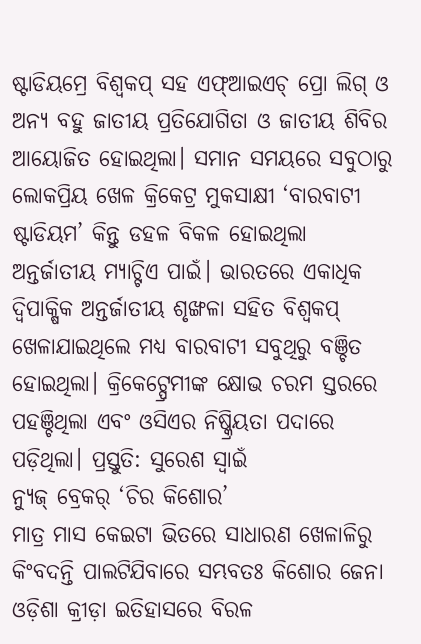ଷ୍ଟାଡିୟମ୍ରେ ବିଶ୍ବକପ୍ ସହ ଏଫ୍ଆଇଏଚ୍ ପ୍ରୋ ଲିଗ୍ ଓ ଅନ୍ୟ ବହୁ ଜାତୀୟ ପ୍ରତିଯୋଗିତା ଓ ଜାତୀୟ ଶିବିର ଆୟୋଜିତ ହୋଇଥିଲା। ସମାନ ସମୟରେ ସବୁଠାରୁ ଲୋକପ୍ରିୟ ଖେଳ କ୍ରିକେଟ୍ର ମୁକସାକ୍ଷୀ ‘ବାରବାଟୀ ଷ୍ଟାଡିୟମ’ କିନ୍ତୁ ଡହଳ ବିକଳ ହୋଇଥିଲା ଅନ୍ତର୍ଜାତୀୟ ମ୍ୟାଚ୍ଟିଏ ପାଇଁ। ଭାରତରେ ଏକାଧିକ ଦ୍ବିପାକ୍ଷିକ ଅନ୍ତର୍ଜାତୀୟ ଶୃଙ୍ଖଳା ସହିତ ବିଶ୍ବକପ୍ ଖେଳାଯାଇଥିଲେ ମଧ୍ୟ ବାରବାଟୀ ସବୁଥିରୁ ବଞ୍ଚିତ ହୋଇଥିଲା। କ୍ରିକେଟ୍ପ୍ରେମୀଙ୍କ କ୍ଷୋଭ ଚରମ ସ୍ତରରେ ପହଞ୍ଚିଥିଲା ଏବଂ ଓସିଏର ନିଷ୍କ୍ରିୟତା ପଦାରେ ପଡ଼ିଥିଲା। ପ୍ରସ୍ତୁତି: ସୁରେଶ ସ୍ବାଇଁ
ନ୍ୟୁଜ୍ ବ୍ରେକର୍ ‘ଚିର କିଶୋର’
ମାତ୍ର ମାସ କେଇଟା ଭିତରେ ସାଧାରଣ ଖେଳାଳିରୁ କିଂବଦନ୍ତି ପାଲଟିଯିବାରେ ସମ୍ଭବତଃ କିଶୋର ଜେନା ଓଡ଼ିଶା କ୍ରୀଡ଼ା ଇତିହାସରେ ବିରଳ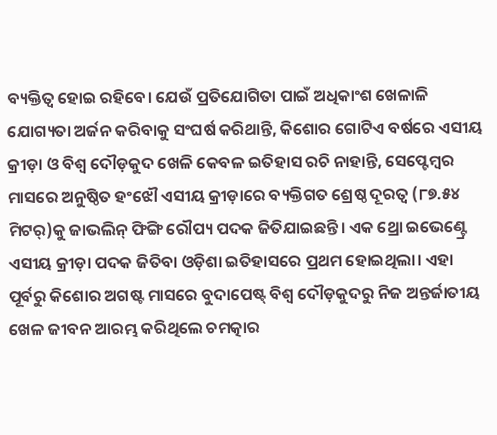ବ୍ୟକ୍ତିତ୍ବ ହୋଇ ରହିବେ। ଯେଉଁ ପ୍ରତିଯୋଗିତା ପାଇଁ ଅଧିକାଂଶ ଖେଳାଳି ଯୋଗ୍ୟତା ଅର୍ଜନ କରିବାକୁ ସଂଘର୍ଷ କରିଥାନ୍ତି, କିଶୋର ଗୋଟିଏ ବର୍ଷରେ ଏସୀୟ କ୍ରୀଡ଼ା ଓ ବିଶ୍ବ ଦୌଡ଼କୁଦ ଖେଳି କେବଳ ଇତିହାସ ରଚି ନାହାନ୍ତି, ସେପ୍ଟେମ୍ବର ମାସରେ ଅନୁଷ୍ଠିତ ହଂଝୌ ଏସୀୟ କ୍ରୀଡ଼ାରେ ବ୍ୟକ୍ତିଗତ ଶ୍ରେଷ୍ଠ ଦୂରତ୍ବ (୮୭.୫୪ ମିଟର୍)କୁ ଜାଭଲିନ୍ ଫିଙ୍ଗି ରୌପ୍ୟ ପଦକ ଜିତିଯାଇଛନ୍ତି। ଏକ ଥ୍ରୋ ଇଭେଣ୍ଟ୍ରେ ଏସୀୟ କ୍ରୀଡ଼ା ପଦକ ଜିତିବା ଓଡ଼ିଶା ଇତିହାସରେ ପ୍ରଥମ ହୋଇଥିଲା। ଏହା ପୂର୍ବରୁ କିଶୋର ଅଗଷ୍ଟ ମାସରେ ବୁଦାପେଷ୍ଟ୍ ବିଶ୍ବ ଦୌଡ଼କୁଦରୁ ନିଜ ଅନ୍ତର୍ଜାତୀୟ ଖେଳ ଜୀବନ ଆରମ୍ଭ କରିଥିଲେ ଚମତ୍କାର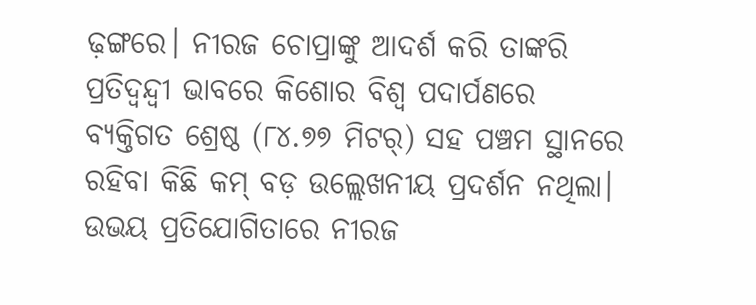ଢ଼ଙ୍ଗରେ। ନୀରଜ ଚୋପ୍ରାଙ୍କୁ ଆଦର୍ଶ କରି ତାଙ୍କରି ପ୍ରତିଦ୍ବନ୍ଦ୍ବୀ ଭାବରେ କିଶୋର ବିଶ୍ବ ପଦାର୍ପଣରେ ବ୍ୟକ୍ତିଗତ ଶ୍ରେଷ୍ଠ (୮୪.୭୭ ମିଟର୍) ସହ ପଞ୍ଚମ ସ୍ଥାନରେ ରହିବା କିଛି କମ୍ ବଡ଼ ଉଲ୍ଲେଖନୀୟ ପ୍ରଦର୍ଶନ ନଥିଲା। ଉଭୟ ପ୍ରତିଯୋଗିତାରେ ନୀରଜ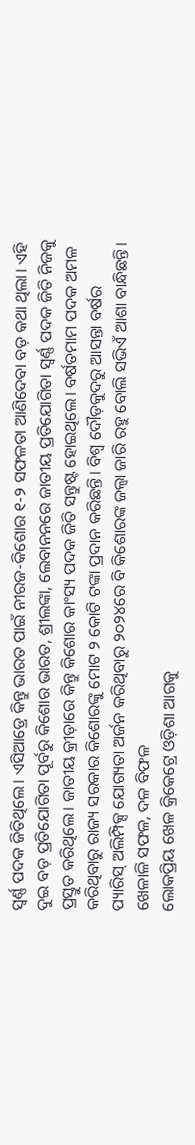ସ୍ବର୍ଣ୍ଣ ପଦକ ଜିତିଥିଲେ। ଏସିଆଡ୍ରେ କିନ୍ତୁ ଭାରତ ପାଇଁ ନୀରଜ-କିଶୋର ୧-୨ ସଫଳତା ଆଣିଦେବା ବଡ଼ କଥା ଥିଲା। ଏହି ଦୁଇ ବଡ଼ ପ୍ରତିଯୋଗିତା ପୂର୍ବରୁ କିଶୋର ଭାରତ, ଶ୍ରୀଲଙ୍କା, ଲେବାନନରେ ଜାତୀୟ ପ୍ରତିଯୋଗିତା ସ୍ବର୍ଣ୍ଣ ପଦକ ଜିତି ନିଜକୁ ପ୍ରସ୍ତୁତ କରିଥିଲେ। ଜାତୀୟ କ୍ରୀଡ଼ାରେ କିନ୍ତୁ କିଶୋର କାଂସ୍ୟ ପଦକ ଜିତି ସନ୍ତୁଷ୍ଟ ହୋଇଥିଲେ। ବର୍ଷତମାମ ପଦକ ଅମଳ କରିଥିବାରୁ ରାଜ୍ୟ ସରକାର କିଶୋରଙ୍କୁ ମୋଟ ୨ କୋଟି ଟଙ୍କା ପ୍ରଦାନ କରିଛନ୍ତି। ବିଶ୍ବ ଦୌଡ଼କୁଦରୁ ଆସନ୍ତା ବର୍ଷର ପ୍ୟାରିସ୍ ଅଲିମ୍ପିକ୍ସ ଯୋଗ୍ୟତା ଅର୍ଜନ କରିଥିବାରୁ ୨୦୨୪ରେ ବି କିଶୋରଙ୍କ ଜଲ୍ୱା ଜାରି ରହୁ ବୋଲି ସଭିଏଁ ଆଶା ବାନ୍ଧିଛନ୍ତି।
ଖେଳାଳି ସଫଳ, ଦଳ ବିଫଳ
ଲୋକପ୍ରିୟ ଖେଳ କ୍ରିକେଟ୍ରେ ଓଡ଼ିଶା ଆଗକୁ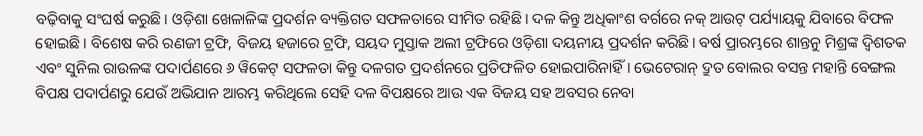ବଢ଼ିବାକୁ ସଂଘର୍ଷ କରୁଛି। ଓଡ଼ିଶା ଖେଳାଳିଙ୍କ ପ୍ରଦର୍ଶନ ବ୍ୟକ୍ତିଗତ ସଫଳତାରେ ସୀମିତ ରହିଛି। ଦଳ କିନ୍ତୁ ଅଧିକାଂଶ ବର୍ଗରେ ନକ୍ ଆଉଟ୍ ପର୍ଯ୍ୟାୟକୁ ଯିବାରେ ବିଫଳ ହୋଇଛି। ବିଶେଷ କରି ରଣଜୀ ଟ୍ରଫି, ବିଜୟ ହଜାରେ ଟ୍ରଫି, ସୟଦ ମୁସ୍ତାକ ଅଲୀ ଟ୍ରଫିରେ ଓଡ଼ିଶା ଦୟନୀୟ ପ୍ରଦର୍ଶନ କରିଛି। ବର୍ଷ ପ୍ରାରମ୍ଭରେ ଶାନ୍ତନୁ ମିଶ୍ରଙ୍କ ଦ୍ବିଶତକ ଏବଂ ସୁନିଲ ରାଉଳଙ୍କ ପଦାର୍ପଣରେ ୬ ୱିକେଟ୍ ସଫଳତା କିନ୍ତୁ ଦଳଗତ ପ୍ରଦର୍ଶନରେ ପ୍ରତିଫଳିତ ହୋଇପାରିନାହିଁ। ଭେଟେରାନ୍ ଦ୍ରୁତ ବୋଲର ବସନ୍ତ ମହାନ୍ତି ବେଙ୍ଗଲ ବିପକ୍ଷ ପଦାର୍ପଣରୁ ଯେଉଁ ଅଭିଯାନ ଆରମ୍ଭ କରିଥିଲେ ସେହି ଦଳ ବିପକ୍ଷରେ ଆଉ ଏକ ବିଜୟ ସହ ଅବସର ନେବା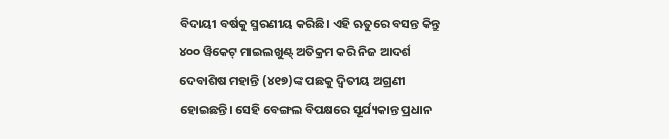ବିଦାୟୀ ବର୍ଷକୁ ସ୍ମରଣୀୟ କରିଛି। ଏହି ଋତୁରେ ବସନ୍ତ କିନ୍ତୁ ୪୦୦ ୱିକେଟ୍ ମାଇଲଖୁଣ୍ଟ୍ ଅତିକ୍ରମ କରି ନିଜ ଆଦର୍ଶ ଦେବାଶିଷ ମହାନ୍ତି (୪୧୭)ଙ୍କ ପଛକୁ ଦ୍ବିତୀୟ ଅଗ୍ରଣୀ ହୋଇଛନ୍ତି। ସେହି ବେଙ୍ଗଲ ବିପକ୍ଷରେ ସୂର୍ଯ୍ୟକାନ୍ତ ପ୍ରଧାନ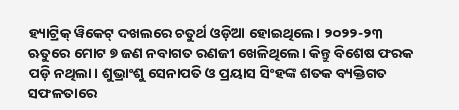ହ୍ୟାଟ୍ରିକ୍ ୱିକେଟ୍ ଦଖଲରେ ଚତୁର୍ଥ ଓଡ଼ିଆ ହୋଇଥିଲେ। ୨୦୨୨-୨୩ ଋତୁରେ ମୋଟ ୭ ଜଣ ନବାଗତ ରଣଜୀ ଖେଳିଥିଲେ। କିନ୍ତୁ ବିଶେଷ ଫରକ ପଡ଼ି ନଥିଲା। ଶୁଭ୍ରାଂଶୁ ସେନାପତି ଓ ପ୍ରୟାସ ସିଂହଙ୍କ ଶତକ ବ୍ୟକ୍ତିଗତ ସଫଳତାରେ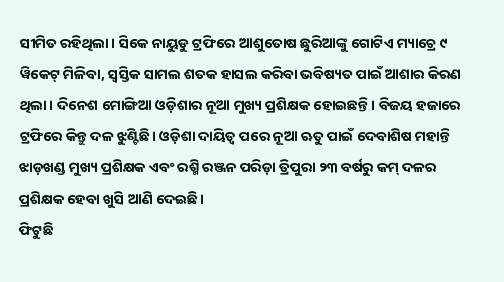ସୀମିତ ରହିଥିଲା। ସିକେ ନାୟୁଡୁ ଟ୍ରଫିରେ ଆଶୁତୋଷ ଛୁରିଆଙ୍କୁ ଗୋଟିଏ ମ୍ୟାଚ୍ରେ ୯ ୱିକେଟ୍ ମିଳିବା, ସ୍ବସ୍ତିକ ସାମଲ ଶତକ ହାସଲ କରିବା ଭବିଷ୍ୟତ ପାଇଁ ଆଶାର କିରଣ ଥିଲା। ଦିନେଶ ମୋଙ୍ଗିଆ ଓଡ଼ିଶାର ନୂଆ ମୁଖ୍ୟ ପ୍ରଶିକ୍ଷକ ହୋଇଛନ୍ତି। ବିଜୟ ହଜାରେ ଟ୍ରଫିରେ କିନ୍ତୁ ଦଳ ଝୁଣ୍ଟିଛି। ଓଡ଼ିଶା ଦାୟିତ୍ବ ପରେ ନୂଆ ଋତୁ ପାଇଁ ଦେବାଶିଷ ମହାନ୍ତି ଝାଡ଼ଖଣ୍ଡ ମୁଖ୍ୟ ପ୍ରଶିକ୍ଷକ ଏବଂ ରଶ୍ମି ରଞ୍ଜନ ପରିଡ଼ା ତ୍ରିପୁରା ୨୩ ବର୍ଷରୁ କମ୍ ଦଳର ପ୍ରଶିକ୍ଷକ ହେବା ଖୁସି ଆଣି ଦେଇଛି।
ଫିଟୁଛି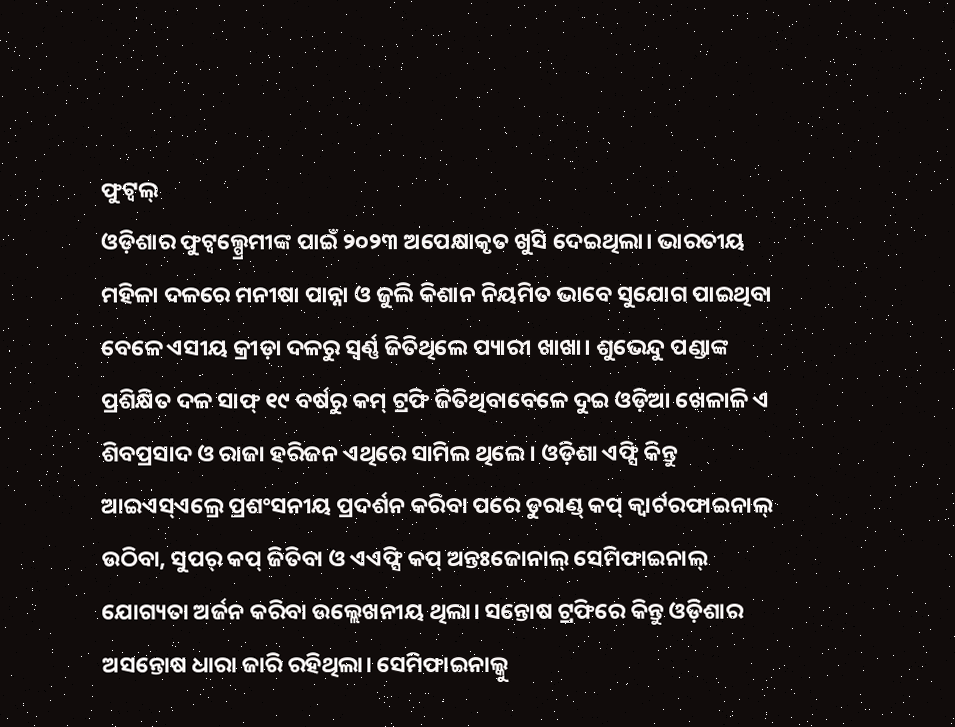ଫୁଟ୍ବଲ୍
ଓଡ଼ିଶାର ଫୁଟ୍ବଲ୍ପ୍ରେମୀଙ୍କ ପାଇଁ ୨୦୨୩ ଅପେକ୍ଷାକୃତ ଖୁସି ଦେଇଥିଲା। ଭାରତୀୟ ମହିଳା ଦଳରେ ମନୀଷା ପାନ୍ନା ଓ ଜୁଲି କିଶାନ ନିୟମିତ ଭାବେ ସୁଯୋଗ ପାଇଥିବା ବେଳେ ଏସୀୟ କ୍ରୀଡ଼ା ଦଳରୁ ସ୍ବର୍ଣ୍ଣ ଜିତିଥିଲେ ପ୍ୟାରୀ ଖାଖା। ଶୁଭେନ୍ଦୁ ପଣ୍ଡାଙ୍କ ପ୍ରଶିକ୍ଷିତ ଦଳ ସାଫ୍ ୧୯ ବର୍ଷରୁ କମ୍ ଟ୍ରଫି ଜିତିଥିବାବେଳେ ଦୁଇ ଓଡ଼ିଆ ଖେଳାଳି ଏ ଶିବପ୍ରସାଦ ଓ ରାଜା ହରିଜନ ଏଥିରେ ସାମିଲ ଥିଲେ। ଓଡ଼ିଶା ଏଫ୍ସି କିନ୍ତୁ ଆଇଏସ୍ଏଲ୍ରେ ପ୍ରଶଂସନୀୟ ପ୍ରଦର୍ଶନ କରିବା ପରେ ଡୁରାଣ୍ଡ୍ କପ୍ କ୍ବାର୍ଟରଫାଇନାଲ୍ ଉଠିବା, ସୁପର୍ କପ୍ ଜିତିବା ଓ ଏଏଫ୍ସି କପ୍ ଅନ୍ତଃଜୋନାଲ୍ ସେମିଫାଇନାଲ୍ ଯୋଗ୍ୟତା ଅର୍ଜନ କରିବା ଉଲ୍ଲେଖନୀୟ ଥିଲା। ସନ୍ତୋଷ ଟ୍ରଫିରେ କିନ୍ତୁ ଓଡ଼ିଶାର ଅସନ୍ତୋଷ ଧାରା ଜାରି ରହିଥିଲା। ସେମିଫାଇନାଲ୍କୁ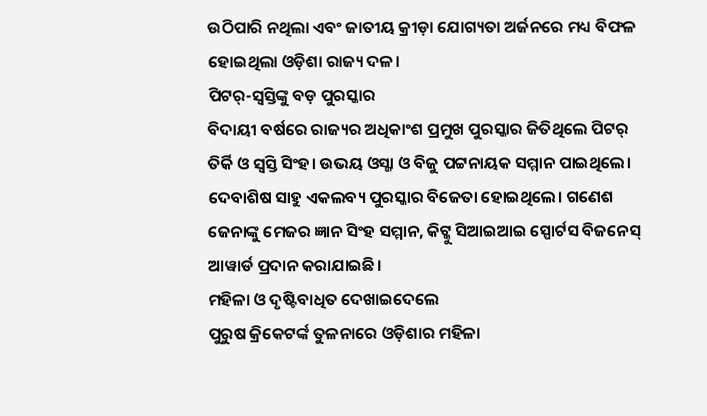ଉଠିପାରି ନଥିଲା ଏବଂ ଜାତୀୟ କ୍ରୀଡ଼ା ଯୋଗ୍ୟତା ଅର୍ଜନରେ ମଧ୍ୟ ବିଫଳ ହୋଇଥିଲା ଓଡ଼ିଶା ରାଜ୍ୟ ଦଳ।
ପିଟର୍-ସ୍ବସ୍ତିଙ୍କୁ ବଡ଼ ପୁରସ୍କାର
ବିଦାୟୀ ବର୍ଷରେ ରାଜ୍ୟର ଅଧିକାଂଶ ପ୍ରମୁଖ ପୁରସ୍କାର ଜିତିଥିଲେ ପିଟର୍ ତିର୍କି ଓ ସ୍ବସ୍ତି ସିଂହ। ଉଭୟ ଓସ୍ଜା ଓ ବିଜୁ ପଟ୍ଟନାୟକ ସମ୍ମାନ ପାଇଥିଲେ। ଦେବାଶିଷ ସାହୁ ଏକଲବ୍ୟ ପୁରସ୍କାର ବିଜେତା ହୋଇଥିଲେ। ଗଣେଶ ଜେନାଙ୍କୁ ମେଜର ଜ୍ଞାନ ସିଂହ ସମ୍ମାନ, କିଟ୍କୁ ସିଆଇଆଇ ସ୍ପୋର୍ଟସ ବିଜନେସ୍ ଆୱାର୍ଡ ପ୍ରଦାନ କରାଯାଇଛି।
ମହିଳା ଓ ଦୃଷ୍ଟିବାଧିତ ଦେଖାଇଦେଲେ
ପୁରୁଷ କ୍ରିକେଟର୍ଙ୍କ ତୁଳନାରେ ଓଡ଼ିଶାର ମହିଳା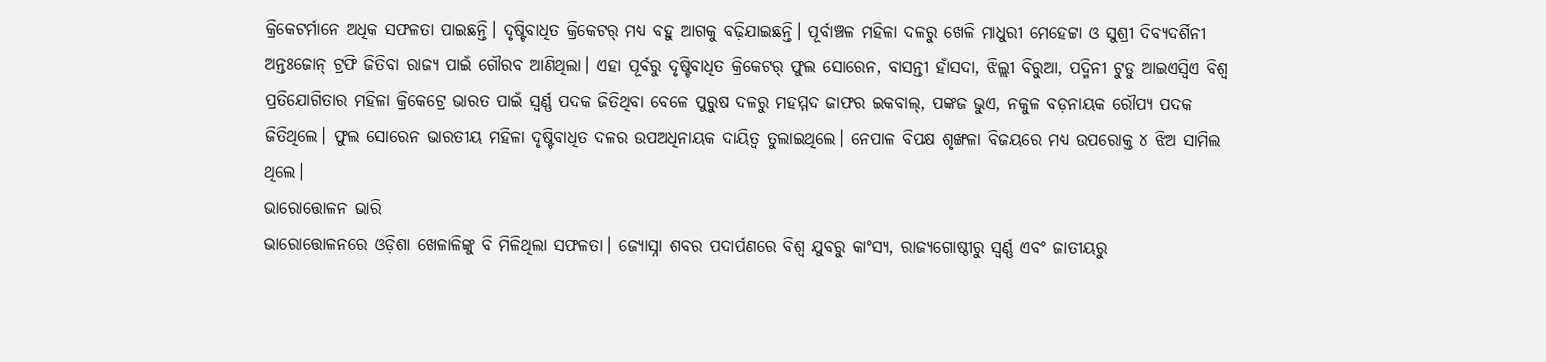କ୍ରିକେଟର୍ମାନେ ଅଧିକ ସଫଳତା ପାଇଛନ୍ତି। ଦୃଷ୍ଟିବାଧିତ କ୍ରିକେଟର୍ ମଧ୍ୟ ବହୁ ଆଗକୁ ବଢ଼ିଯାଇଛନ୍ତି। ପୂର୍ବାଞ୍ଚଳ ମହିଳା ଦଳରୁ ଖେଳି ମାଧୁରୀ ମେହେଟ୍ଟା ଓ ସୁଶ୍ରୀ ଦିବ୍ୟଦର୍ଶିନୀ ଅନ୍ତଃଜୋନ୍ ଟ୍ରଫି ଜିତିବା ରାଜ୍ୟ ପାଇଁ ଗୌରବ ଆଣିଥିଲା। ଏହା ପୂର୍ବରୁ ଦୃଷ୍ଟିବାଧିତ କ୍ରିକେଟର୍ ଫୁଲ ସୋରେନ, ବାସନ୍ତୀ ହାଁସଦା, ଝିଲ୍ଲୀ ବିରୁଆ, ପଦ୍ମିନୀ ଟୁଡୁ ଆଇଏସ୍ବିଏ ବିଶ୍ବ ପ୍ରତିଯୋଗିତାର ମହିଳା କ୍ରିକେଟ୍ରେ ଭାରତ ପାଇଁ ସ୍ବର୍ଣ୍ଣ ପଦକ ଜିତିଥିବା ବେଳେ ପୁରୁଷ ଦଳରୁ ମହମ୍ମଦ ଜାଫର ଇକବାଲ୍, ପଙ୍କଜ ଭୁଏ, ନକୁଳ ବଡ଼ନାୟକ ରୌପ୍ୟ ପଦକ ଜିତିଥିଲେ। ଫୁଲ ସୋରେନ ଭାରତୀୟ ମହିଳା ଦୃଷ୍ଟିବାଧିତ ଦଳର ଉପଅଧିନାୟକ ଦାୟିତ୍ବ ତୁଲାଇଥିଲେ। ନେପାଳ ବିପକ୍ଷ ଶୃଙ୍ଖଳା ବିଜୟରେ ମଧ୍ୟ ଉପରୋକ୍ତ ୪ ଝିଅ ସାମିଲ ଥିଲେ।
ଭାରୋତ୍ତୋଳନ ଭାରି
ଭାରୋତ୍ତୋଳନରେ ଓଡ଼ିଶା ଖେଳାଳିଙ୍କୁ ବି ମିଳିଥିଲା ସଫଳତା। ଜ୍ୟୋସ୍ନା ଶବର ପଦାର୍ପଣରେ ବିଶ୍ବ ଯୁବରୁ କାଂସ୍ୟ, ରାଜ୍ୟଗୋଷ୍ଠୀରୁ ସ୍ବର୍ଣ୍ଣ ଏବଂ ଜାତୀୟରୁ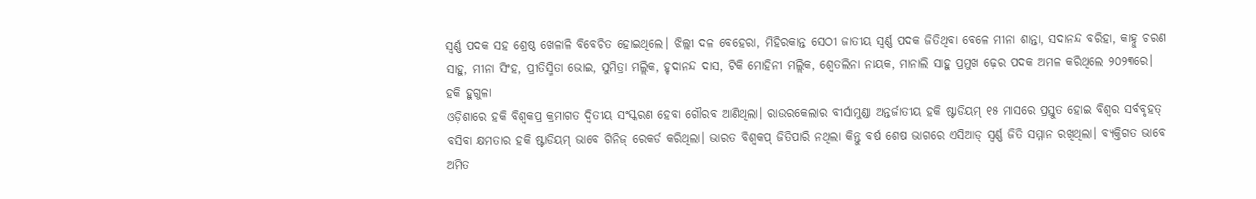ସ୍ବର୍ଣ୍ଣ ପଦକ ସହ ଶ୍ରେଷ୍ଠ ଖେଳାଳି ବିବେଚିତ ହୋଇଥିଲେ। ଝିଲ୍ଲୀ ଦଳ ବେହେରା, ମିହିରକାନ୍ତ ସେଠୀ ଜାତୀୟ ସ୍ବର୍ଣ୍ଣ ପଦକ ଜିତିଥିବା ବେଳେ ମୀନା ଶାନ୍ତା, ସଦାନନ୍ଦ ବରିହା, କାହ୍ନୁ ଚରଣ ସାହୁ, ମୀନା ସିଂହ, ପ୍ରୀତିସ୍ମିତା ଭୋଇ, ସୁମିତ୍ରା ମଲ୍ଲିକ, ହୃଦାନନ୍ଦ ଦାସ, ଟିକି ମୋହିନୀ ମଲ୍ଲିକ, ଶ୍ବେତଲିନା ନାୟକ, ମାନାଲି ସାହୁ ପ୍ରମୁଖ ଢ଼େର ପଦକ ଅମଳ କରିଥିଲେ ୨୦୨୩ରେ।
ହକି ହୁଗୁଳା
ଓଡ଼ିଶାରେ ହକି ବିଶ୍ବକପ୍ର କ୍ରମାଗତ ଦ୍ବିତୀୟ ସଂସ୍କରଣ ହେବା ଗୌରବ ଆଣିଥିଲା। ରାଉରକେଲାର ବୀର୍ସାମୁଣ୍ଡା ଅନ୍ତର୍ଜାତୀୟ ହକି ଷ୍ଟାଡିୟମ୍ ୧୫ ମାସରେ ପ୍ରସ୍ତୁତ ହୋଇ ବିଶ୍ବର ସର୍ବବୃହତ୍ ବସିବା କ୍ଷମତାର ହକି ଷ୍ଟାଡିୟମ୍ ଭାବେ ଗିନିଜ୍ ରେକର୍ଡ କରିଥିଲା। ଭାରତ ବିଶ୍ବକପ୍ ଜିତିପାରି ନଥିଲା କିନ୍ତୁ ବର୍ଷ ଶେଷ ଭାଗରେ ଏସିଆଡ୍ ସ୍ବର୍ଣ୍ଣ ଜିତି ସମ୍ମାନ ରଖିଥିଲା। ବ୍ୟକ୍ତିଗତ ଭାବେ ଅମିତ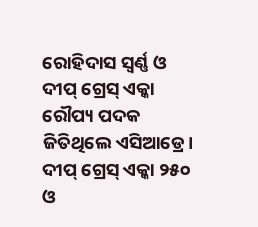ରୋହିଦାସ ସ୍ବର୍ଣ୍ଣ ଓ ଦୀପ୍ ଗ୍ରେସ୍ ଏକ୍କା ରୌପ୍ୟ ପଦକ ଜିତିଥିଲେ ଏସିଆଡ୍ରେ। ଦୀପ୍ ଗ୍ରେସ୍ ଏକ୍କା ୨୫୦ ଓ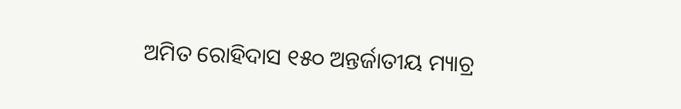ଅମିତ ରୋହିଦାସ ୧୫୦ ଅନ୍ତର୍ଜାତୀୟ ମ୍ୟାଚ୍ର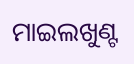ମାଇଲଖୁଣ୍ଟ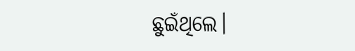ଛୁଇଁଥିଲେ।